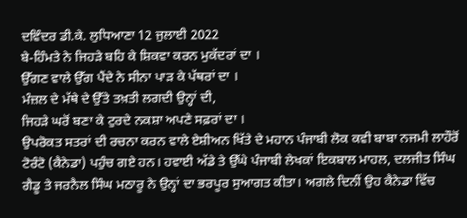ਦਵਿੰਦਰ ਡੀ.ਕੇ. ਲੁਧਿਆਣਾ 12 ਜੁਲਾਈ 2022
ਬੇ-ਹਿੰਮਤੇ ਨੇ ਜਿਹੜੇ ਬਹਿ ਕੇ ਸ਼ਿਕਵਾ ਕਰਨ ਮੁਕੱਦਰਾਂ ਦਾ ।
ਉੱਗਣ ਵਾਲੇ ਉੱਗ ਪੈਂਦੇ ਨੇ ਸੀਨਾ ਪਾੜ ਕੇ ਪੱਥਰਾਂ ਦਾ ।
ਮੰਜ਼ਲ ਦੇ ਮੱਥੇ ਦੇ ਉੱਤੇ ਤਖ਼ਤੀ ਲਗਦੀ ਉਨ੍ਹਾਂ ਦੀ,
ਜਿਹੜੇ ਘਰੋਂ ਬਣਾ ਕੇ ਟੁਰਦੇ ਨਕਸ਼ਾ ਅਪਣੇ ਸਫ਼ਰਾਂ ਦਾ ।
ਉਪਰੋਕਤ ਸਤਰਾਂ ਦੀ ਰਚਨਾ ਕਰਨ ਵਾਲੇ ਏਸ਼ੀਅਨ ਖਿੱਤੇ ਦੇ ਮਹਾਨ ਪੰਜਾਬੀ ਲੋਕ ਕਵੀ ਬਾਬਾ ਨਜਮੀ ਲਾਹੌਰੋਂ ਟੋਰੰਟੋ (ਕੈਨੇਡਾ) ਪਹੁੰਚ ਗਏ ਹਨ। ਹਵਾਈ ਅੱਡੇ ਤੇ ਉੱਘੇ ਪੰਜਾਬੀ ਲੇਖਕਾਂ ਇਕਬਾਲ ਮਾਹਲ, ਦਲਜੀਤ ਸਿੰਘ ਗੈਡੂ ਤੇ ਜਰਨੈਲ ਸਿੰਘ ਮਠਾਰੂ ਨੇ ਉਨ੍ਹਾਂ ਦਾ ਭਰਪੂਰ ਸੁਆਗਤ ਕੀਤਾ। ਅਗਲੇ ਦਿਨੀਂ ਉਹ ਕੈਨੇਡਾ ਵਿੱਚ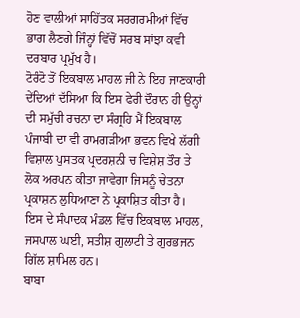ਹੋਣ ਵਾਲੀਆਂ ਸਾਹਿੱਤਕ ਸਰਗਰਮੀਆਂ ਵਿੱਚ ਭਾਗ ਲੈਣਗੇ ਜਿੰਨ੍ਹਾਂ ਵਿੱਚੋਂ ਸਰਬ ਸਾਂਝਾ ਕਵੀ ਦਰਬਾਰ ਪ੍ਰਮੁੱਖ ਹੈ।
ਟੋਰੰਟੋ ਤੋਂ ਇਕਬਾਲ ਮਾਹਲ ਜੀ ਨੇ ਇਹ ਜਾਣਕਾਰੀ ਦੇਂਦਿਆਂ ਦੱਸਿਆ ਕਿ ਇਸ ਫੇਰੀ ਦੌਰਾਨ ਹੀ ਉਨ੍ਹਾਂ ਦੀ ਸਮੁੱਚੀ ਰਚਨਾ ਦਾ ਸੰਗ੍ਰਹਿ ਮੈਂ ਇਕਬਾਲ ਪੰਜਾਬੀ ਦਾ ਵੀ ਰਾਮਗੜੀਆ ਭਵਨ ਵਿਖੇ ਲੱਗੀ ਵਿਸ਼ਾਲ ਪੁਸਤਕ ਪ੍ਰਦਰਸ਼ਨੀ ਚ ਵਿਸ਼ੇਸ਼ ਤੌਰ ਤੇ ਲੋਕ ਅਰਪਨ ਕੀਤਾ ਜਾਵੇਗਾ ਜਿਸਨੂੰ ਚੇਤਨਾ ਪ੍ਰਕਾਸ਼ਨ ਲੁਧਿਆਣਾ ਨੇ ਪ੍ਰਕਾਸ਼ਿਤ ਕੀਤਾ ਹੈ। ਇਸ ਦੇ ਸੰਪਾਦਕ ਮੰਡਲ ਵਿੱਚ ਇਕਬਾਲ ਮਾਹਲ, ਜਸਪਾਲ ਘਈ, ਸਤੀਸ਼ ਗੁਲਾਟੀ ਤੇ ਗੁਰਭਜਨ ਗਿੱਲ ਸ਼ਾਮਿਲ ਹਨ।
ਬਾਬਾ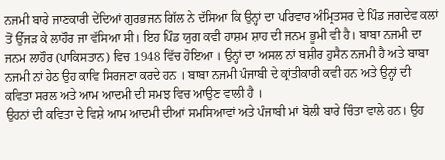ਨਜਮੀ ਬਾਰੇ ਜਾਣਕਾਰੀ ਦੇਂਦਿਆਂ ਗੁਰਭਜਨ ਗਿੱਲ ਨੇ ਦੱਸਿਆ ਕਿ ਉਨ੍ਹਾਂ ਦਾ ਪਰਿਵਾਰ ਅੰਮ੍ਰਿਤਸਰ ਦੇ ਪਿੰਡ ਜਗਦੇਵ ਕਲਾਂ ਤੋਂ ਉੱਜੜ ਕੇ ਲਾਹੌਰ ਜਾ ਵੱਸਿਆ ਸੀ। ਇਹ ਪਿੰਡ ਯੁਗ ਕਵੀ ਹਾਸ਼ਮ ਸ਼ਾਹ ਦੀ ਜਨਮ ਭੂਮੀ ਵੀ ਹੈ। ਬਾਬਾ ਨਜਮੀ ਦਾ ਜਨਮ ਲਾਹੌਰ (ਪਾਕਿਸਤਾਨ) ਵਿਚ 1948 ਵਿੱਚ ਹੋਇਆ । ਉਨ੍ਹਾਂ ਦਾ ਅਸਲ ਨਾਂ ਬਸ਼ੀਰ ਹੁਸੈਨ ਨਜਮੀ ਹੈ ਅਤੇ ਬਾਬਾ ਨਜਮੀ ਨਾਂ ਹੇਠ ਉਹ ਕਾਵਿ ਸਿਰਜਣਾ ਕਰਦੇ ਹਨ । ਬਾਬਾ ਨਜਮੀ ਪੰਜਾਬੀ ਦੇ ਕ੍ਰਾਂਤੀਕਾਰੀ ਕਵੀ ਹਨ ਅਤੇ ਉਨ੍ਹਾਂ ਦੀ ਕਵਿਤਾ ਸਰਲ ਅਤੇ ਆਮ ਆਦਮੀ ਦੀ ਸਮਝ ਵਿਚ ਆਉਣ ਵਾਲੀ ਹੈ ।
ਉਹਨਾਂ ਦੀ ਕਵਿਤਾ ਦੇ ਵਿਸ਼ੇ ਆਮ ਆਦਮੀ ਦੀਆਂ ਸਮਸਿਆਵਾਂ ਅਤੇ ਪੰਜਾਬੀ ਮਾਂ ਬੋਲੀ ਬਾਰੇ ਚਿੰਤਾ ਵਾਲੇ ਹਨ। ਉਹ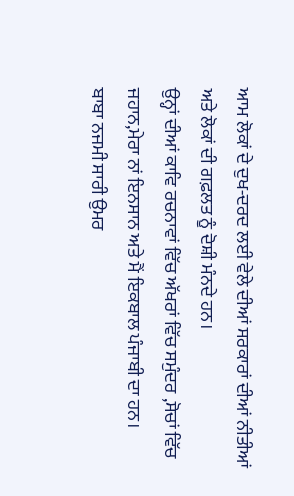ਆਮ ਲੋਕਾਂ ਦੇ ਦੁਖ-ਦਰਦ ਲਈ ਵੇਲੇ ਦੀਆਂ ਸਰਕਾਰਾਂ ਦੀਆਂ ਨੀਤੀਆਂ ਅਤੇ ਲੋਕਾਂ ਦੀ ਗਫ਼ਲਤ ਨੂੰ ਦੋਸ਼ੀ ਮੰਨਦੇ ਹਨ।
ਉਨ੍ਹਾਂ ਦੀਆਂ ਕਾਵਿ ਰਚਨਾਵਾਂ ਵਿੱਚ ਅੱਖਰਾਂ ਵਿੱਚ ਸਮੁੰਦਰ ,ਸੋਚਾਂ ਵਿੱਚ ਜਹਾਨ,ਮੇਰਾ ਨਾਂ ਇਨਸਾਨ ਅਤੇ ਮੈਂ ਇਕਬਾਲ ਪੰਜਾਬੀ ਦਾ ਹਨ।
ਬਾਬਾ ਨਜਮੀ ਸਾਰੀ ਉਮਰ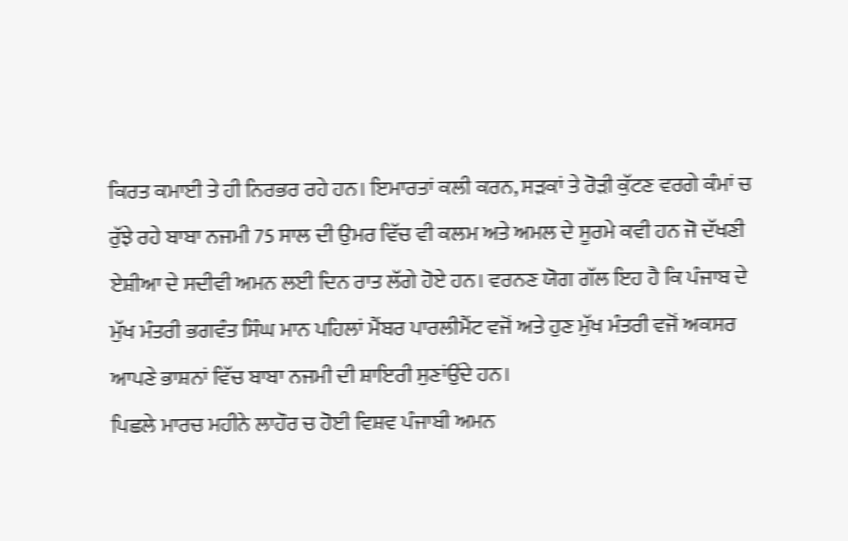ਕਿਰਤ ਕਮਾਈ ਤੇ ਹੀ ਨਿਰਭਰ ਰਹੇ ਹਨ। ਇਮਾਰਤਾਂ ਕਲੀ ਕਰਨ, ਸੜਕਾਂ ਤੇ ਰੋੜੀ ਕੁੱਟਣ ਵਰਗੇ ਕੰਮਾਂ ਚ ਰੁੱਝੇ ਰਹੇ ਬਾਬਾ ਨਜਮੀ 75 ਸਾਲ ਦੀ ਉਮਰ ਵਿੱਚ ਵੀ ਕਲਮ ਅਤੇ ਅਮਲ ਦੇ ਸੂਰਮੇ ਕਵੀ ਹਨ ਜੋ ਦੱਖਣੀ ਏਸ਼ੀਆ ਦੇ ਸਦੀਵੀ ਅਮਨ ਲਈ ਦਿਨ ਰਾਤ ਲੱਗੇ ਹੋਏ ਹਨ। ਵਰਨਣ ਯੋਗ ਗੱਲ ਇਹ ਹੈ ਕਿ ਪੰਜਾਬ ਦੇ ਮੁੱਖ ਮੰਤਰੀ ਭਗਵੰਤ ਸਿੰਘ ਮਾਨ ਪਹਿਲਾਂ ਮੈਂਬਰ ਪਾਰਲੀਮੈਂਟ ਵਜੋਂ ਅਤੇ ਹੁਣ ਮੁੱਖ ਮੰਤਰੀ ਵਜੋਂ ਅਕਸਰ ਆਪਣੇ ਭਾਸ਼ਨਾਂ ਵਿੱਚ ਬਾਬਾ ਨਜਮੀ ਦੀ ਸ਼ਾਇਰੀ ਸੁਣਾਂਉਂਦੇ ਹਨ।
ਪਿਛਲੇ ਮਾਰਚ ਮਹੀਨੇ ਲਾਹੌਰ ਚ ਹੋਈ ਵਿਸ਼ਵ ਪੰਜਾਬੀ ਅਮਨ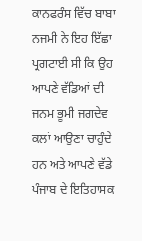ਕਾਨਫਰੰਸ ਵਿੱਚ ਬਾਬਾ ਨਜਮੀ ਨੇ ਇਹ ਇੱਛਾ ਪ੍ਰਗਟਾਈ ਸੀ ਕਿ ਉਹ ਆਪਣੇ ਵੱਡਿਆਂ ਦੀ ਜਨਮ ਭੂਮੀ ਜਗਦੇਵ ਕਲਾਂ ਆਉਣਾ ਚਾਹੁੰਦੇ ਹਨ ਅਤੇ ਆਪਣੇ ਵੱਡੇ ਪੰਜਾਬ ਦੇ ਇਤਿਹਾਸਕ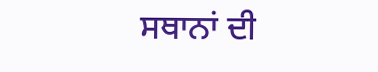ਸਥਾਨਾਂ ਦੀ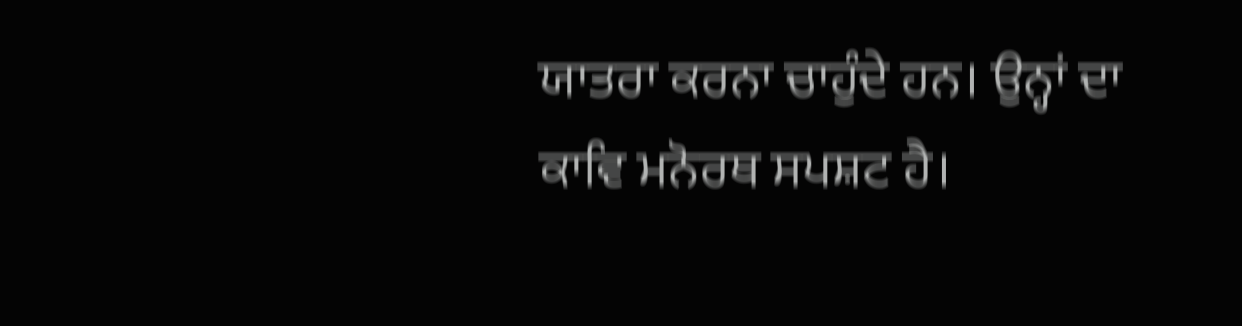ਯਾਤਰਾ ਕਰਨਾ ਚਾਹੁੰਦੇ ਹਨ। ਉਨ੍ਹਾਂ ਦਾ ਕਾਵਿ ਮਨੋਰਥ ਸਪਸ਼ਟ ਹੈ।